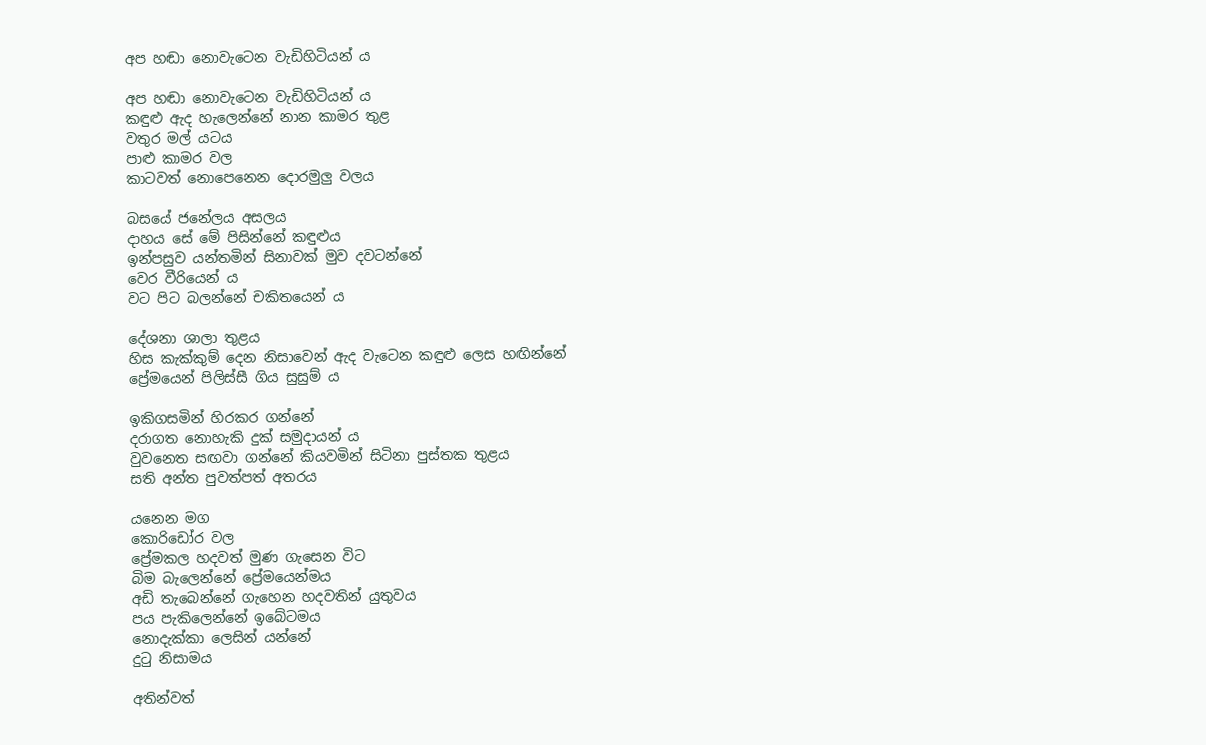අප හඬා නොවැටෙන වැඩිහිටියන්‍ ය

අප හඬා නොවැටෙන වැඩිහිටියන්‍ ය
කඳුළු ඇද හැලෙන්නේ නාන කාමර තුළ
වතුර මල් යටය
පාළු කාමර වල
කාටවත් නොපෙනෙන දොරමුලු වලය

බසයේ ජනේලය අසලය
දාහය සේ මේ පිසින්නේ කඳුළුය
ඉන්පසුව යන්තමින් සිනාවක් මුව දවටන්නේ
වෙර වීරියෙන්‍ ය
වට පිට බලන්නේ චකිතයෙන් ය

දේශනා ශාලා තුළය
හිස කැක්කුම් දෙන නිසාවෙන් ඇද වැටෙන කඳුළු ලෙස හඟින්නේ
ප්‍රේමයෙන් පිලිස්සී ගිය සුසුම්‍ ය

ඉකිගසමින් හිරකර ගන්නේ
දරාගත නොහැකි දුක් සමුදායන් ය
වුවනෙත සඟවා ගන්නේ කියවමින් සිටිනා පුස්තක තුළය
සති අන්ත පුවත්පත් අතරය

යනෙන මග
කොරිඩෝර වල
ප්‍රේමකල හදවත් මුණ ගැසෙන විට
බිම බැලෙන්නේ ප්‍රේමයෙන්මය
අඩි තැබෙන්නේ ගැහෙන හදවතින් යුතුවය
පය පැකිලෙන්නේ ඉබේටමය
නොදැක්කා ලෙසින් යන්නේ
දුටු නිසාමය

අතින්වත්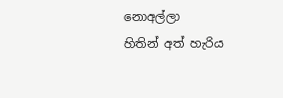නොඅල්ලා
හිතින් අත් හැරිය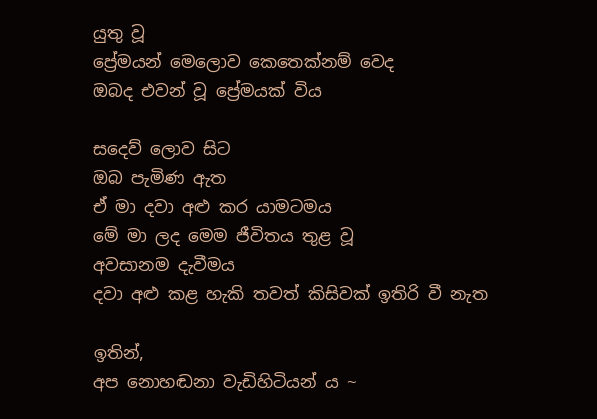යුතු වූ
ප්‍රේමයන් මෙලොව කෙතෙක්නම් වෙද
ඔබද එවන් වූ ප්‍රේමයක් විය

සදෙව් ලොව සිට
ඔබ පැමිණ ඇත
ඒ මා දවා අළු කර යාමටමය
මේ මා ලද මෙම ජීවිතය තුළ වූ
අවසානම දැවීමය
දවා අළු කළ හැකි තවත් කිසිවක් ඉතිරි වී නැත

ඉතින්,
අප නොහඬනා වැඩිහිටියන්‍ ය ~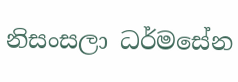නිසංසලා ධර්මසේන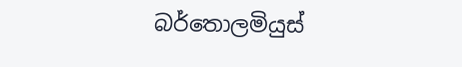බර්තොලමියුස්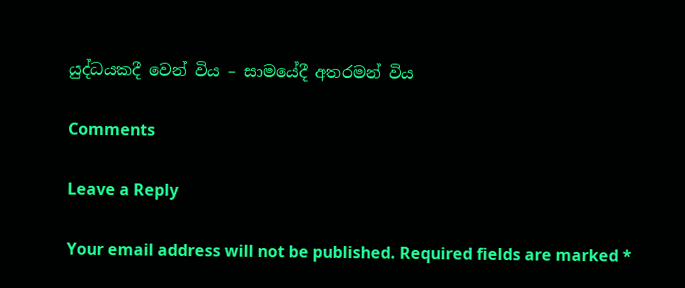යුද්ධයකදී වෙන් විය – සාමයේදී අතරමන් විය

Comments

Leave a Reply

Your email address will not be published. Required fields are marked *